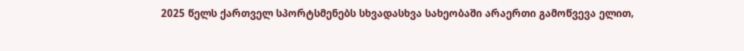2025 წელს ქართველ სპორტსმენებს სხვადასხვა სახეობაში არაერთი გამოწვევა ელით,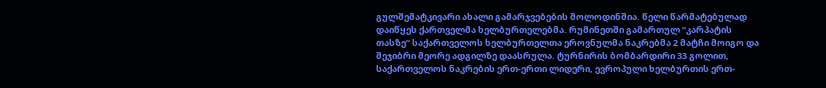გულშემატკივარი ახალი გამარჯვებების მოლოდინშია. წელი წარმატებულად დაიწყეს ქართველმა ხელბურთელებმა. რუმინეთში გამართულ “კარპატის თასზე” საქართველოს ხელბურთელთა ეროვნულმა ნაკრებმა 2 მატჩი მოიგო და შეჯიბრი მეორე ადგილზე დაასრულა. ტურნირის ბომბარდირი 33 გოლით, საქართველოს ნაკრების ერთ-ერთი ლიდერი, ევროპული ხელბურთის ერთ-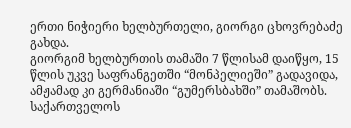ერთი ნიჭიერი ხელბურთელი, გიორგი ცხოვრებაძე გახდა.
გიორგიმ ხელბურთის თამაში 7 წლისამ დაიწყო, 15 წლის უკვე საფრანგეთში “მონპელიეში” გადავიდა, ამჟამად კი გერმანიაში “გუმერსბახში” თამაშობს.
საქართველოს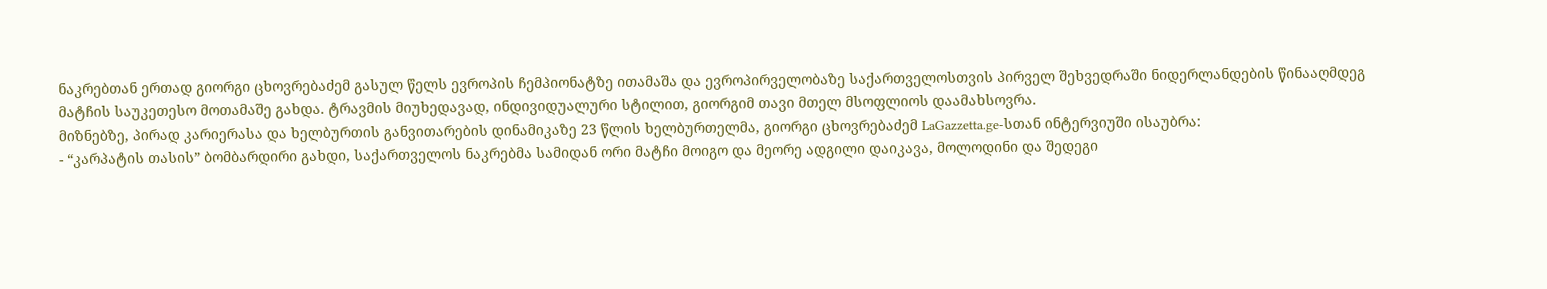ნაკრებთან ერთად გიორგი ცხოვრებაძემ გასულ წელს ევროპის ჩემპიონატზე ითამაშა და ევროპირველობაზე საქართველოსთვის პირველ შეხვედრაში ნიდერლანდების წინააღმდეგ მატჩის საუკეთესო მოთამაშე გახდა. ტრავმის მიუხედავად, ინდივიდუალური სტილით, გიორგიმ თავი მთელ მსოფლიოს დაამახსოვრა.
მიზნებზე, პირად კარიერასა და ხელბურთის განვითარების დინამიკაზე 23 წლის ხელბურთელმა, გიორგი ცხოვრებაძემ LaGazzetta.ge-სთან ინტერვიუში ისაუბრა:
- “კარპატის თასის” ბომბარდირი გახდი, საქართველოს ნაკრებმა სამიდან ორი მატჩი მოიგო და მეორე ადგილი დაიკავა, მოლოდინი და შედეგი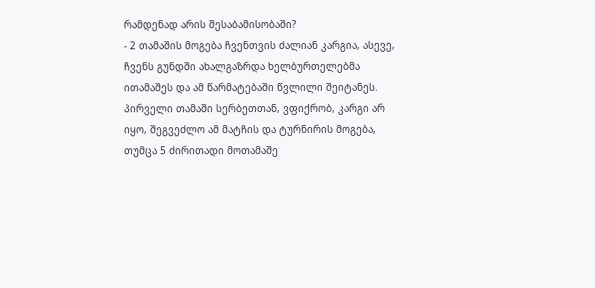რამდენად არის შესაბამისობაში?
- 2 თამაშის მოგება ჩვენთვის ძალიან კარგია, ასევე, ჩვენს გუნდში ახალგაზრდა ხელბურთელებმა ითამაშეს და ამ წარმატებაში წვლილი შეიტანეს. პირველი თამაში სერბეთთან, ვფიქრობ, კარგი არ იყო, შეგვეძლო ამ მატჩის და ტურნირის მოგება, თუმცა 5 ძირითადი მოთამაშე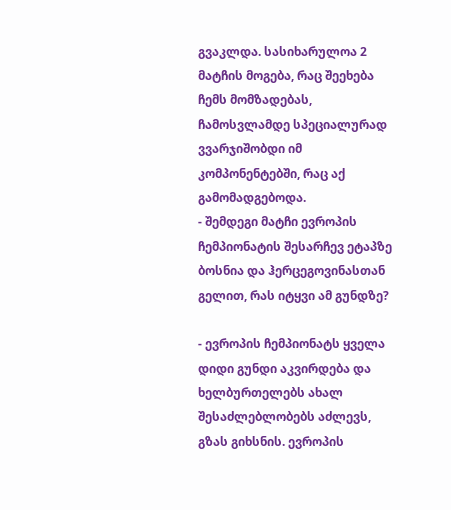გვაკლდა. სასიხარულოა 2 მატჩის მოგება, რაც შეეხება ჩემს მომზადებას, ჩამოსვლამდე სპეციალურად ვვარჯიშობდი იმ კომპონენტებში, რაც აქ გამომადგებოდა.
- შემდეგი მატჩი ევროპის ჩემპიონატის შესარჩევ ეტაპზე ბოსნია და ჰერცეგოვინასთან გელით, რას იტყვი ამ გუნდზე?

- ევროპის ჩემპიონატს ყველა დიდი გუნდი აკვირდება და ხელბურთელებს ახალ შესაძლებლობებს აძლევს, გზას გიხსნის. ევროპის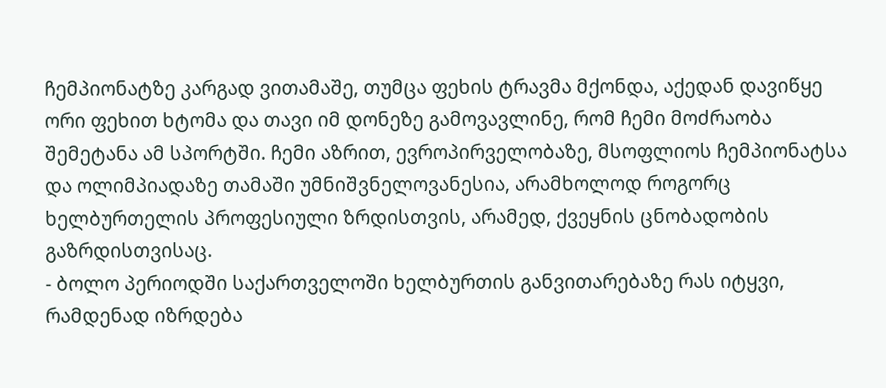ჩემპიონატზე კარგად ვითამაშე, თუმცა ფეხის ტრავმა მქონდა, აქედან დავიწყე ორი ფეხით ხტომა და თავი იმ დონეზე გამოვავლინე, რომ ჩემი მოძრაობა შემეტანა ამ სპორტში. ჩემი აზრით, ევროპირველობაზე, მსოფლიოს ჩემპიონატსა და ოლიმპიადაზე თამაში უმნიშვნელოვანესია, არამხოლოდ როგორც ხელბურთელის პროფესიული ზრდისთვის, არამედ, ქვეყნის ცნობადობის გაზრდისთვისაც.
- ბოლო პერიოდში საქართველოში ხელბურთის განვითარებაზე რას იტყვი, რამდენად იზრდება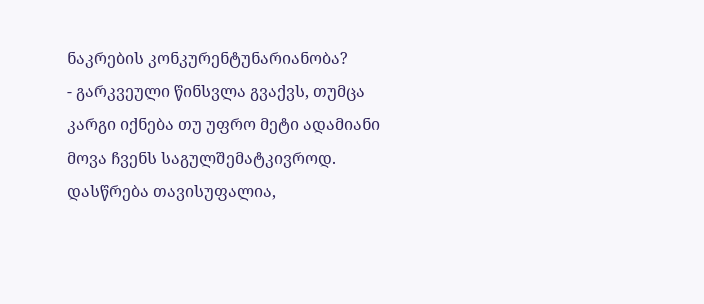ნაკრების კონკურენტუნარიანობა?
- გარკვეული წინსვლა გვაქვს, თუმცა კარგი იქნება თუ უფრო მეტი ადამიანი მოვა ჩვენს საგულშემატკივროდ. დასწრება თავისუფალია,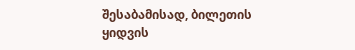შესაბამისად, ბილეთის ყიდვის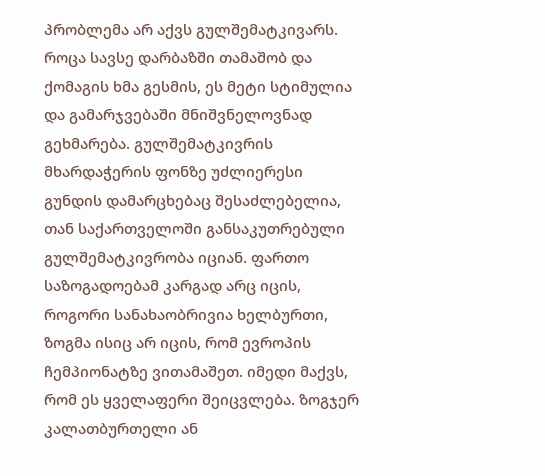პრობლემა არ აქვს გულშემატკივარს. როცა სავსე დარბაზში თამაშობ და ქომაგის ხმა გესმის, ეს მეტი სტიმულია და გამარჯვებაში მნიშვნელოვნად გეხმარება. გულშემატკივრის მხარდაჭერის ფონზე უძლიერესი გუნდის დამარცხებაც შესაძლებელია, თან საქართველოში განსაკუთრებული გულშემატკივრობა იციან. ფართო საზოგადოებამ კარგად არც იცის, როგორი სანახაობრივია ხელბურთი, ზოგმა ისიც არ იცის, რომ ევროპის ჩემპიონატზე ვითამაშეთ. იმედი მაქვს, რომ ეს ყველაფერი შეიცვლება. ზოგჯერ კალათბურთელი ან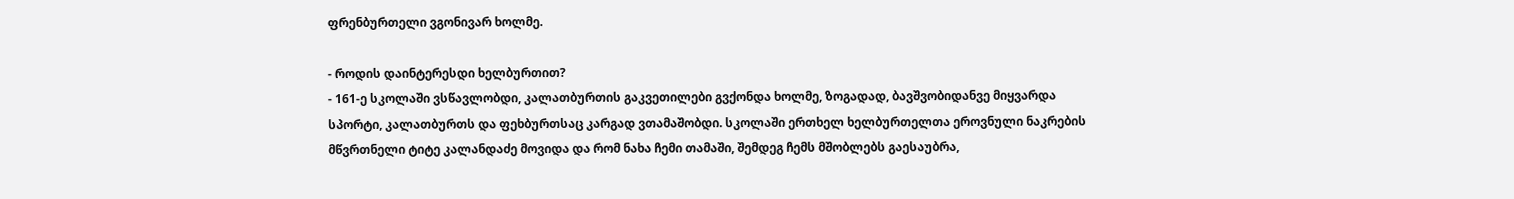ფრენბურთელი ვგონივარ ხოლმე.

- როდის დაინტერესდი ხელბურთით?
- 161-ე სკოლაში ვსწავლობდი, კალათბურთის გაკვეთილები გვქონდა ხოლმე, ზოგადად, ბავშვობიდანვე მიყვარდა სპორტი, კალათბურთს და ფეხბურთსაც კარგად ვთამაშობდი. სკოლაში ერთხელ ხელბურთელთა ეროვნული ნაკრების მწვრთნელი ტიტე კალანდაძე მოვიდა და რომ ნახა ჩემი თამაში, შემდეგ ჩემს მშობლებს გაესაუბრა,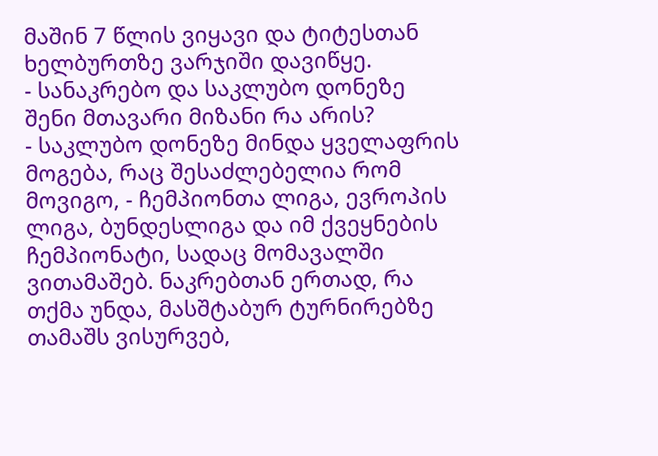მაშინ 7 წლის ვიყავი და ტიტესთან ხელბურთზე ვარჯიში დავიწყე.
- სანაკრებო და საკლუბო დონეზე შენი მთავარი მიზანი რა არის?
- საკლუბო დონეზე მინდა ყველაფრის მოგება, რაც შესაძლებელია რომ მოვიგო, - ჩემპიონთა ლიგა, ევროპის ლიგა, ბუნდესლიგა და იმ ქვეყნების ჩემპიონატი, სადაც მომავალში ვითამაშებ. ნაკრებთან ერთად, რა თქმა უნდა, მასშტაბურ ტურნირებზე თამაშს ვისურვებ,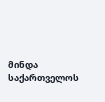მინდა საქართველოს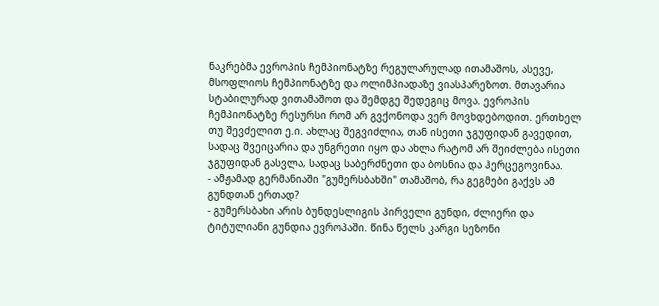ნაკრებმა ევროპის ჩემპიონატზე რეგულარულად ითამაშოს, ასევე, მსოფლიოს ჩემპიონატზე და ოლიმპიადაზე ვიასპარეზოთ. მთავარია სტაბილურად ვითამაშოთ და შემდგე შედეგიც მოვა. ევროპის ჩემპიონატზე რესურსი რომ არ გვქონოდა ვერ მოვხდებოდით. ერთხელ თუ შევძელით ე.ი. ახლაც შეგვიძლია, თან ისეთი ჯგუფიდან გავედით, სადაც შვეიცარია და უნგრეთი იყო და ახლა რატომ არ შეიძლება ისეთი ჯგუფიდან გასვლა, სადაც საბერძნეთი და ბოსნია და ჰერცეგოვინაა.
- ამჟამად გერმანიაში "გუმერსბახში" თამაშობ, რა გეგმები გაქვს ამ გუნდთან ერთად?
- გუმერსბახი არის ბუნდესლიგის პირველი გუნდი, ძლიერი და ტიტულიანი გუნდია ევროპაში. წინა წელს კარგი სეზონი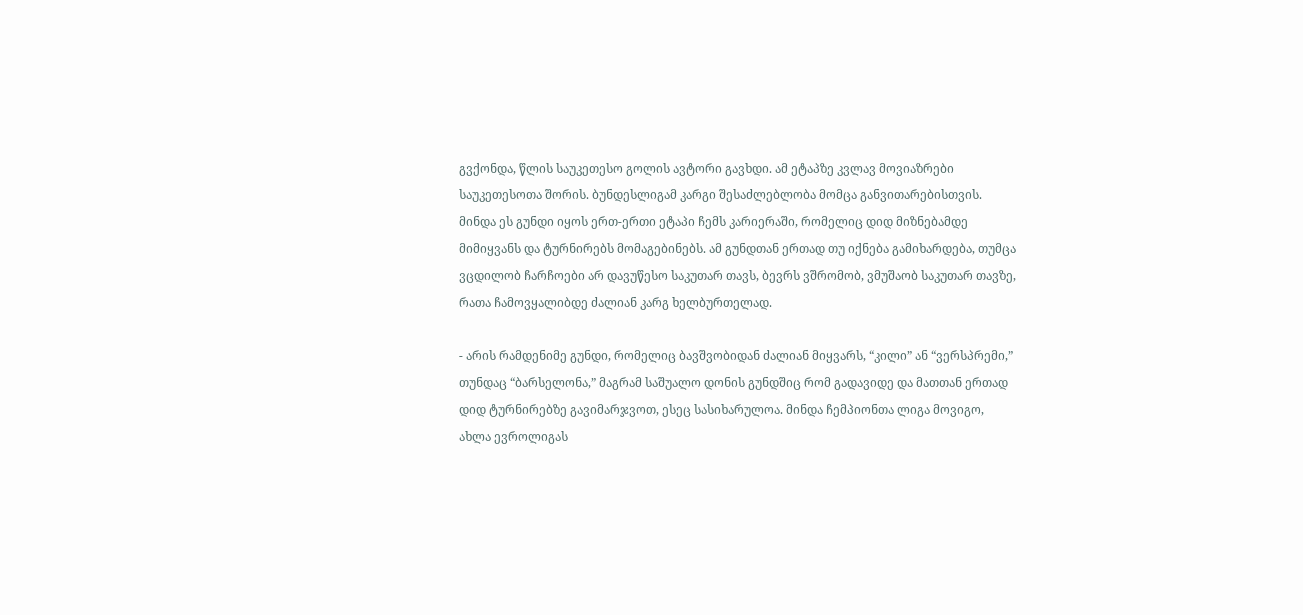გვქონდა, წლის საუკეთესო გოლის ავტორი გავხდი. ამ ეტაპზე კვლავ მოვიაზრები საუკეთესოთა შორის. ბუნდესლიგამ კარგი შესაძლებლობა მომცა განვითარებისთვის. მინდა ეს გუნდი იყოს ერთ-ერთი ეტაპი ჩემს კარიერაში, რომელიც დიდ მიზნებამდე მიმიყვანს და ტურნირებს მომაგებინებს. ამ გუნდთან ერთად თუ იქნება გამიხარდება, თუმცა ვცდილობ ჩარჩოები არ დავუწესო საკუთარ თავს, ბევრს ვშრომობ, ვმუშაობ საკუთარ თავზე, რათა ჩამოვყალიბდე ძალიან კარგ ხელბურთელად.

- არის რამდენიმე გუნდი, რომელიც ბავშვობიდან ძალიან მიყვარს, “კილი” ან “ვერსპრემი,” თუნდაც “ბარსელონა,” მაგრამ საშუალო დონის გუნდშიც რომ გადავიდე და მათთან ერთად დიდ ტურნირებზე გავიმარჯვოთ, ესეც სასიხარულოა. მინდა ჩემპიონთა ლიგა მოვიგო, ახლა ევროლიგას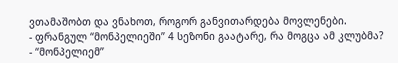ვთამაშობთ და ვნახოთ, როგორ განვითარდება მოვლენები.
- ფრანგულ “მონპელიეში” 4 სეზონი გაატარე, რა მოგცა ამ კლუბმა?
- “მონპელიემ”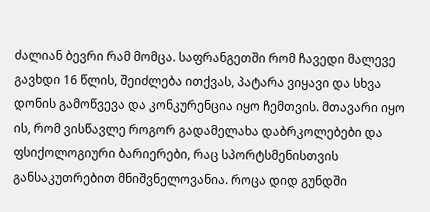ძალიან ბევრი რამ მომცა. საფრანგეთში რომ ჩავედი მალევე გავხდი 16 წლის, შეიძლება ითქვას, პატარა ვიყავი და სხვა დონის გამოწვევა და კონკურენცია იყო ჩემთვის. მთავარი იყო ის, რომ ვისწავლე როგორ გადამელახა დაბრკოლებები და ფსიქოლოგიური ბარიერები, რაც სპორტსმენისთვის განსაკუთრებით მნიშვნელოვანია. როცა დიდ გუნდში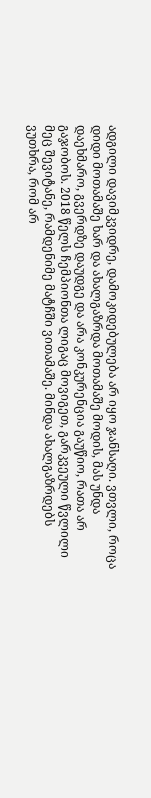ადგილი დავიმკვიდრე, დამოკიდებულება არ იყო ჯანსაღი. ვთვლი, როცა დიდი მოთამაშე ხარ და ახალგაზრდა მოთამაშე მოდის, მას უნდა დაეხმარო, გვერდზე დაუდგე და არა კონკურენცია გაუწიო, რათა არ გაჯობოს. 2018 წელს ჩემპიონთა ლიგაც მოვიგეთ, გარკვეული წვლილი მეც შევიტანე, რამდენიმე მატჩში ვითამაშე. მინდა ახალგაზრდებს ვუთხრა, რომ არ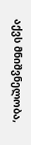აქვს მნიშვნელობა,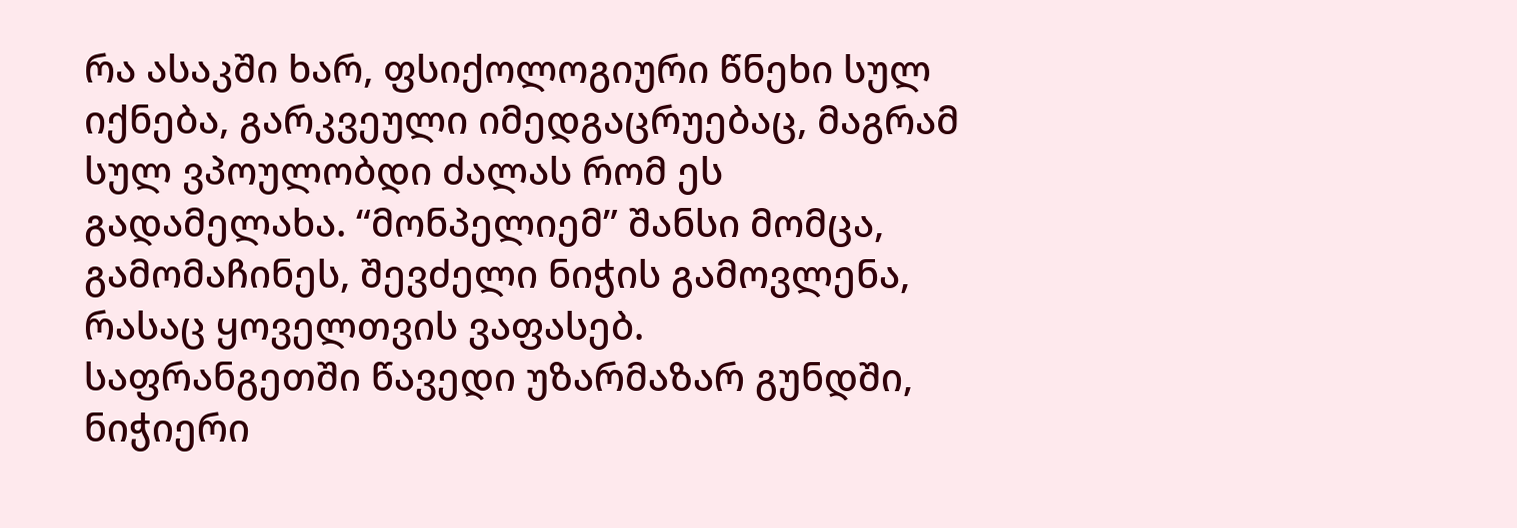რა ასაკში ხარ, ფსიქოლოგიური წნეხი სულ იქნება, გარკვეული იმედგაცრუებაც, მაგრამ სულ ვპოულობდი ძალას რომ ეს გადამელახა. “მონპელიემ” შანსი მომცა, გამომაჩინეს, შევძელი ნიჭის გამოვლენა, რასაც ყოველთვის ვაფასებ.
საფრანგეთში წავედი უზარმაზარ გუნდში, ნიჭიერი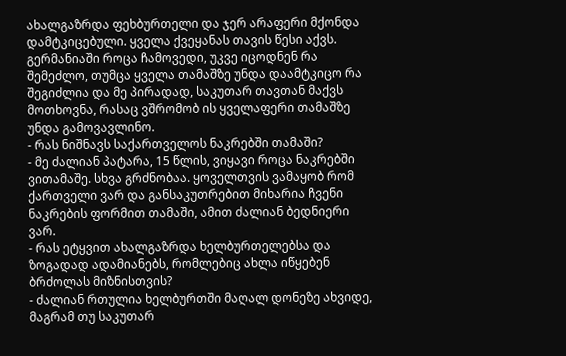ახალგაზრდა ფეხბურთელი და ჯერ არაფერი მქონდა დამტკიცებული. ყველა ქვეყანას თავის წესი აქვს. გერმანიაში როცა ჩამოვედი, უკვე იცოდნენ რა შემეძლო, თუმცა ყველა თამაშზე უნდა დაამტკიცო რა შეგიძლია და მე პირადად, საკუთარ თავთან მაქვს მოთხოვნა, რასაც ვშრომობ ის ყველაფერი თამაშზე უნდა გამოვავლინო.
- რას ნიშნავს საქართველოს ნაკრებში თამაში?
- მე ძალიან პატარა, 15 წლის, ვიყავი როცა ნაკრებში ვითამაშე. სხვა გრძნობაა. ყოველთვის ვამაყობ რომ ქართველი ვარ და განსაკუთრებით მიხარია ჩვენი ნაკრების ფორმით თამაში, ამით ძალიან ბედნიერი ვარ.
- რას ეტყვით ახალგაზრდა ხელბურთელებსა და ზოგადად ადამიანებს, რომლებიც ახლა იწყებენ ბრძოლას მიზნისთვის?
- ძალიან რთულია ხელბურთში მაღალ დონეზე ახვიდე, მაგრამ თუ საკუთარ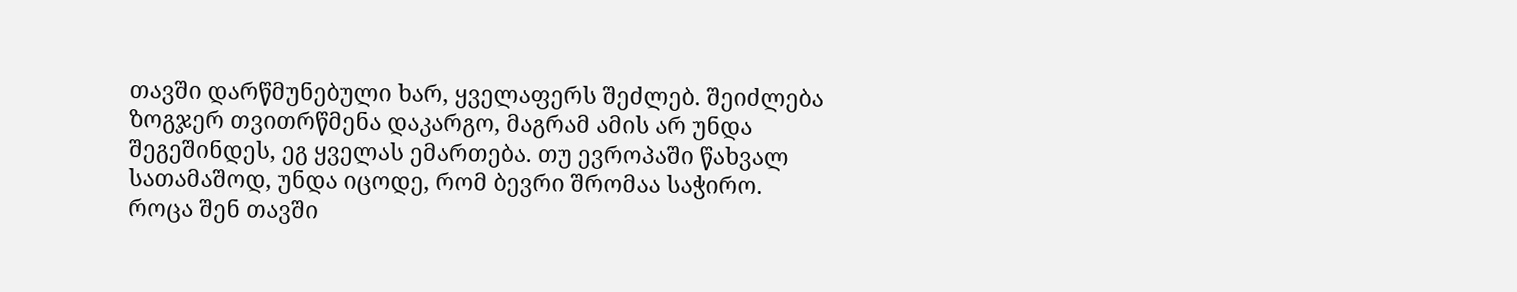თავში დარწმუნებული ხარ, ყველაფერს შეძლებ. შეიძლება ზოგჯერ თვითრწმენა დაკარგო, მაგრამ ამის არ უნდა შეგეშინდეს, ეგ ყველას ემართება. თუ ევროპაში წახვალ სათამაშოდ, უნდა იცოდე, რომ ბევრი შრომაა საჭირო. როცა შენ თავში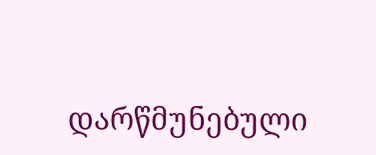დარწმუნებული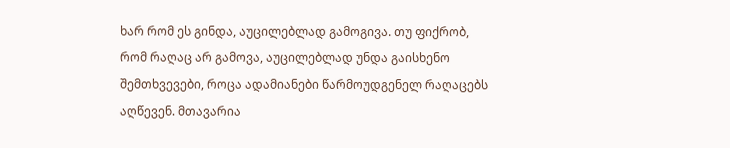ხარ რომ ეს გინდა, აუცილებლად გამოგივა. თუ ფიქრობ, რომ რაღაც არ გამოვა, აუცილებლად უნდა გაისხენო შემთხვევები, როცა ადამიანები წარმოუდგენელ რაღაცებს აღწევენ. მთავარია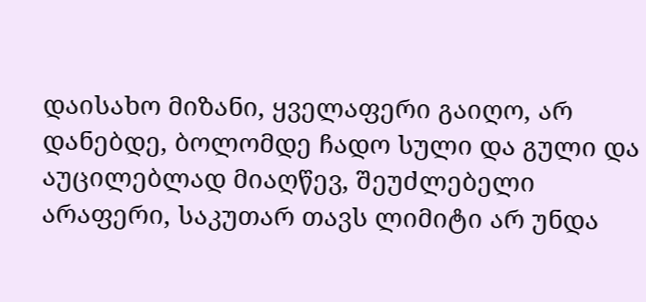დაისახო მიზანი, ყველაფერი გაიღო, არ დანებდე, ბოლომდე ჩადო სული და გული და აუცილებლად მიაღწევ, შეუძლებელი არაფერი, საკუთარ თავს ლიმიტი არ უნდა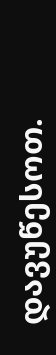დავუწესოთ.